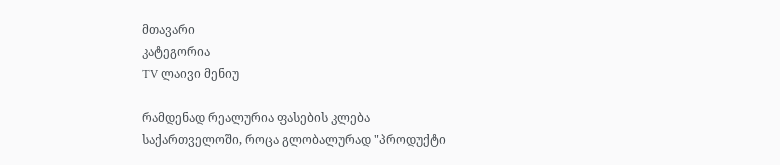მთავარი
კატეგორია
TV ლაივი მენიუ

რამდენად რეალურია ფასების კლება საქართველოში, როცა გლობალურად "პროდუქტი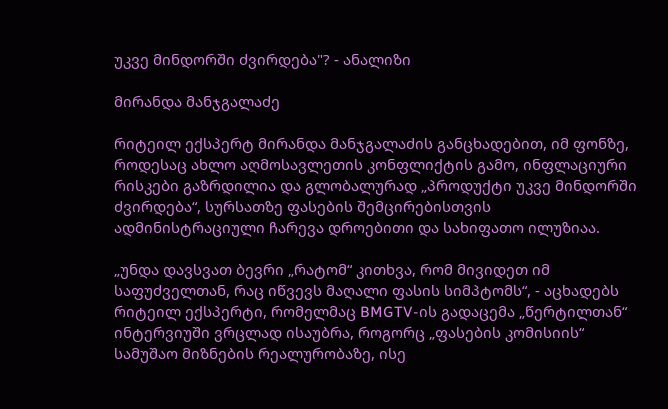უკვე მინდორში ძვირდება"? - ანალიზი

მირანდა მანჯგალაძე

რიტეილ ექსპერტ მირანდა მანჯგალაძის განცხადებით, იმ ფონზე, როდესაც ახლო აღმოსავლეთის კონფლიქტის გამო, ინფლაციური რისკები გაზრდილია და გლობალურად „პროდუქტი უკვე მინდორში ძვირდება“, სურსათზე ფასების შემცირებისთვის ადმინისტრაციული ჩარევა დროებითი და სახიფათო ილუზიაა.

„უნდა დავსვათ ბევრი „რატომ“ კითხვა, რომ მივიდეთ იმ საფუძველთან, რაც იწვევს მაღალი ფასის სიმპტომს“, - აცხადებს რიტეილ ექსპერტი, რომელმაც BMGTV-ის გადაცემა „წერტილთან“ ინტერვიუში ვრცლად ისაუბრა, როგორც „ფასების კომისიის“ სამუშაო მიზნების რეალურობაზე, ისე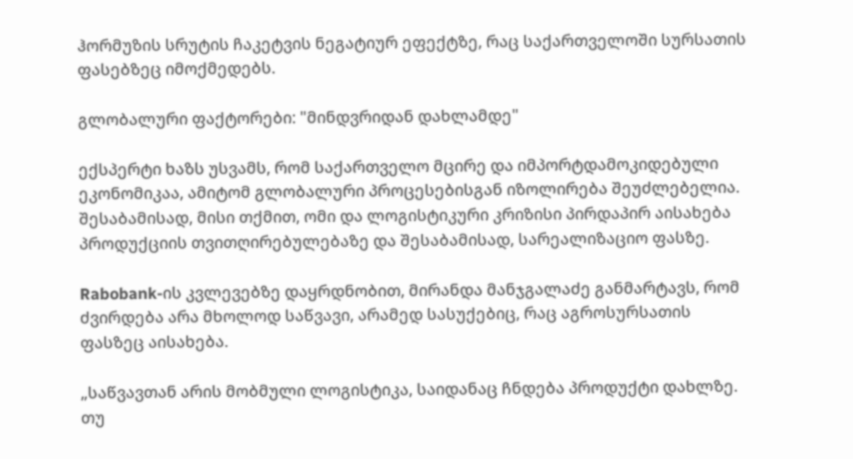ჰორმუზის სრუტის ჩაკეტვის ნეგატიურ ეფექტზე, რაც საქართველოში სურსათის ფასებზეც იმოქმედებს.

გლობალური ფაქტორები: "მინდვრიდან დახლამდე"

ექსპერტი ხაზს უსვამს, რომ საქართველო მცირე და იმპორტდამოკიდებული ეკონომიკაა, ამიტომ გლობალური პროცესებისგან იზოლირება შეუძლებელია. შესაბამისად, მისი თქმით, ომი და ლოგისტიკური კრიზისი პირდაპირ აისახება პროდუქციის თვითღირებულებაზე და შესაბამისად, სარეალიზაციო ფასზე.

Rabobank-ის კვლევებზე დაყრდნობით, მირანდა მანჯგალაძე განმარტავს, რომ ძვირდება არა მხოლოდ საწვავი, არამედ სასუქებიც, რაც აგროსურსათის ფასზეც აისახება.

„საწვავთან არის მობმული ლოგისტიკა, საიდანაც ჩნდება პროდუქტი დახლზე. თუ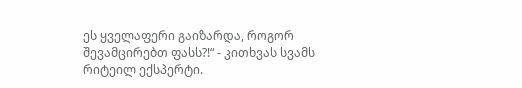ეს ყველაფერი გაიზარდა, როგორ შევამცირებთ ფასს?!“ - კითხვას სვამს რიტეილ ექსპერტი.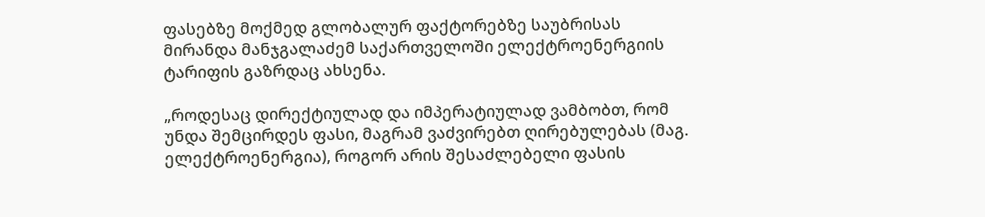ფასებზე მოქმედ გლობალურ ფაქტორებზე საუბრისას მირანდა მანჯგალაძემ საქართველოში ელექტროენერგიის ტარიფის გაზრდაც ახსენა.

„როდესაც დირექტიულად და იმპერატიულად ვამბობთ, რომ უნდა შემცირდეს ფასი, მაგრამ ვაძვირებთ ღირებულებას (მაგ. ელექტროენერგია), როგორ არის შესაძლებელი ფასის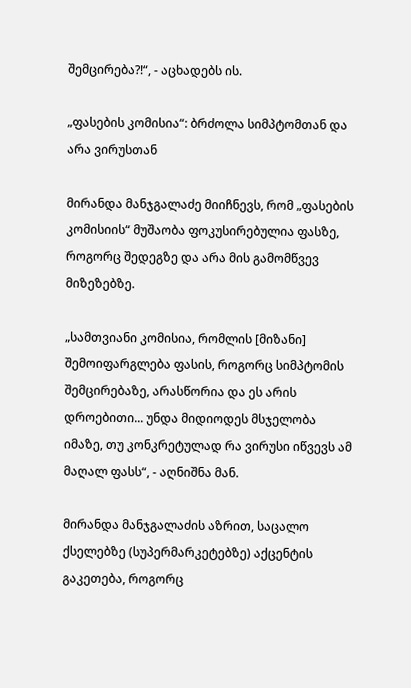შემცირება?!“, - აცხადებს ის.

„ფასების კომისია“: ბრძოლა სიმპტომთან და არა ვირუსთან

მირანდა მანჯგალაძე მიიჩნევს, რომ „ფასების კომისიის“ მუშაობა ფოკუსირებულია ფასზე, როგორც შედეგზე და არა მის გამომწვევ მიზეზებზე.

„სამთვიანი კომისია, რომლის [მიზანი] შემოიფარგლება ფასის, როგორც სიმპტომის შემცირებაზე, არასწორია და ეს არის დროებითი... უნდა მიდიოდეს მსჯელობა იმაზე, თუ კონკრეტულად რა ვირუსი იწვევს ამ მაღალ ფასს“, - აღნიშნა მან.

მირანდა მანჯგალაძის აზრით, საცალო ქსელებზე (სუპერმარკეტებზე) აქცენტის გაკეთება, როგორც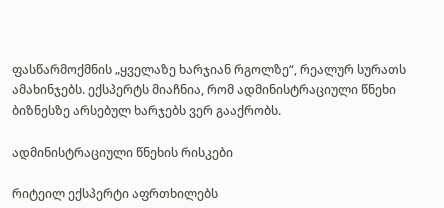ფასწარმოქმნის „ყველაზე ხარჯიან რგოლზე“, რეალურ სურათს ამახინჯებს. ექსპერტს მიაჩნია, რომ ადმინისტრაციული წნეხი ბიზნესზე არსებულ ხარჯებს ვერ გააქრობს.

ადმინისტრაციული წნეხის რისკები

რიტეილ ექსპერტი აფრთხილებს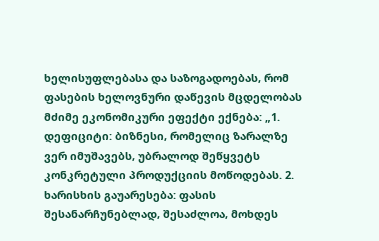ხელისუფლებასა და საზოგადოებას, რომ ფასების ხელოვნური დაწევის მცდელობას მძიმე ეკონომიკური ეფექტი ექნება: „1. დეფიციტი: ბიზნესი, რომელიც ზარალზე ვერ იმუშავებს, უბრალოდ შეწყვეტს კონკრეტული პროდუქციის მოწოდებას. 2. ხარისხის გაუარესება: ფასის შესანარჩუნებლად, შესაძლოა, მოხდეს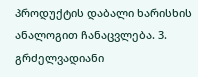პროდუქტის დაბალი ხარისხის ანალოგით ჩანაცვლება. 3. გრძელვადიანი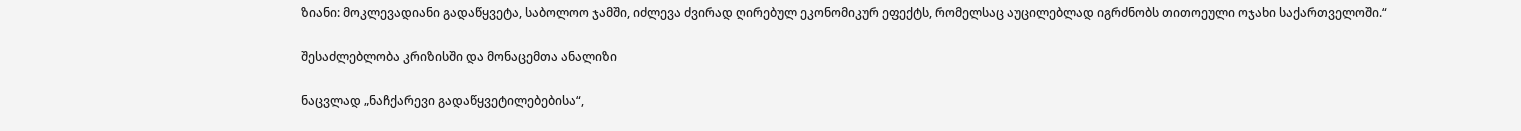ზიანი: მოკლევადიანი გადაწყვეტა, საბოლოო ჯამში, იძლევა ძვირად ღირებულ ეკონომიკურ ეფექტს, რომელსაც აუცილებლად იგრძნობს თითოეული ოჯახი საქართველოში.“

შესაძლებლობა კრიზისში და მონაცემთა ანალიზი

ნაცვლად „ნაჩქარევი გადაწყვეტილებებისა“,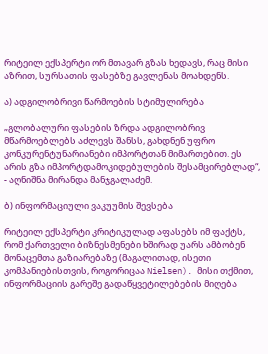რიტეილ ექსპერტი ორ მთავარ გზას ხედავს, რაც მისი აზრით, სურსათის ფასებზე გავლენას მოახდენს.

ა) ადგილობრივი წარმოების სტიმულირება

„გლობალური ფასების ზრდა ადგილობრივ მწარმოებლებს აძლევს შანსს, გახდნენ უფრო კონკურენტუნარიანები იმპორტთან მიმართებით. ეს არის გზა იმპორტდამოკიდებულების შესამცირებლად“, - აღნიშნა მირანდა მანჯგალაძემ.

ბ) ინფორმაციული ვაკუუმის შევსება

რიტეილ ექსპერტი კრიტიკულად აფასებს იმ ფაქტს, რომ ქართველი ბიზნესმენები ხშირად უარს ამბობენ მონაცემთა გაზიარებაზე (მაგალითად, ისეთი კომპანიებისთვის, როგორიცაა Nielsen). მისი თქმით, ინფორმაციის გარეშე გადაწყვეტილებების მიღება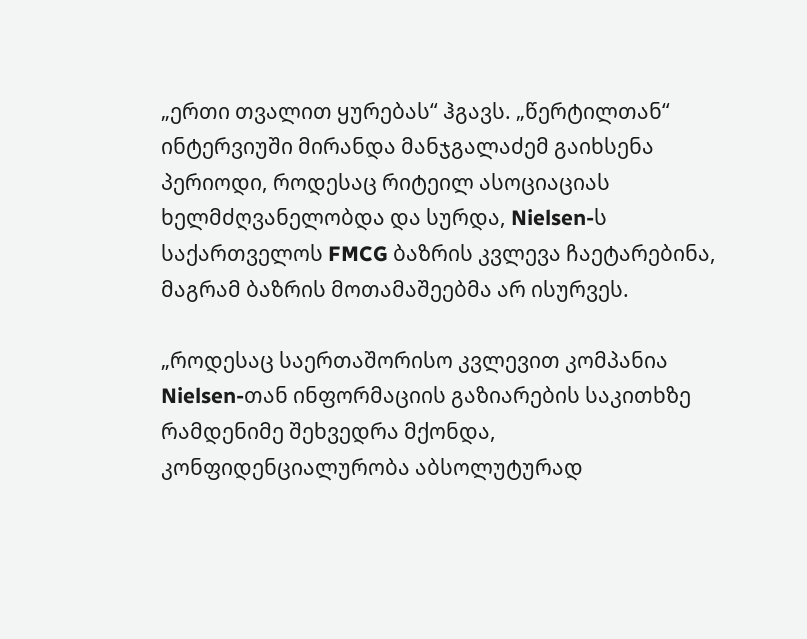„ერთი თვალით ყურებას“ ჰგავს. „წერტილთან“ ინტერვიუში მირანდა მანჯგალაძემ გაიხსენა პერიოდი, როდესაც რიტეილ ასოციაციას ხელმძღვანელობდა და სურდა, Nielsen-ს საქართველოს FMCG ბაზრის კვლევა ჩაეტარებინა, მაგრამ ბაზრის მოთამაშეებმა არ ისურვეს.

„როდესაც საერთაშორისო კვლევით კომპანია Nielsen-თან ინფორმაციის გაზიარების საკითხზე რამდენიმე შეხვედრა მქონდა, კონფიდენციალურობა აბსოლუტურად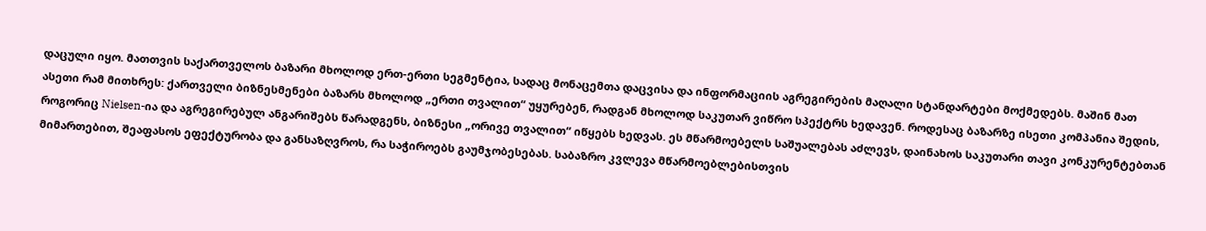დაცული იყო. მათთვის საქართველოს ბაზარი მხოლოდ ერთ-ერთი სეგმენტია, სადაც მონაცემთა დაცვისა და ინფორმაციის აგრეგირების მაღალი სტანდარტები მოქმედებს. მაშინ მათ ასეთი რამ მითხრეს: ქართველი ბიზნესმენები ბაზარს მხოლოდ „ერთი თვალით“ უყურებენ, რადგან მხოლოდ საკუთარ ვიწრო სპექტრს ხედავენ. როდესაც ბაზარზე ისეთი კომპანია შედის, როგორიც Nielsen-ია და აგრეგირებულ ანგარიშებს წარადგენს, ბიზნესი „ორივე თვალით“ იწყებს ხედვას. ეს მწარმოებელს საშუალებას აძლევს, დაინახოს საკუთარი თავი კონკურენტებთან მიმართებით, შეაფასოს ეფექტურობა და განსაზღვროს, რა საჭიროებს გაუმჯობესებას. საბაზრო კვლევა მწარმოებლებისთვის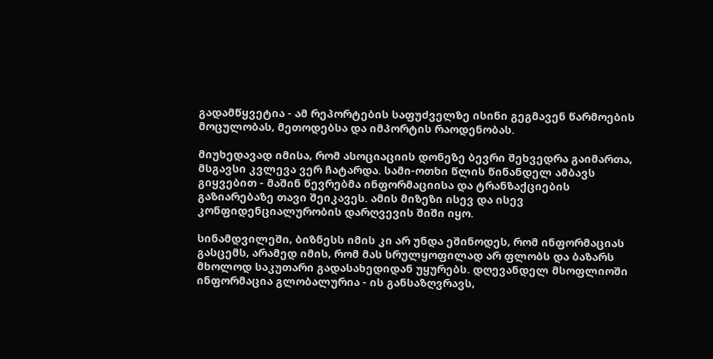გადამწყვეტია - ამ რეპორტების საფუძველზე ისინი გეგმავენ წარმოების მოცულობას, მეთოდებსა და იმპორტის რაოდენობას.

მიუხედავად იმისა, რომ ასოციაციის დონეზე ბევრი შეხვედრა გაიმართა, მსგავსი კვლევა ვერ ჩატარდა. სამი-ოთხი წლის წინანდელ ამბავს გიყვებით - მაშინ წევრებმა ინფორმაციისა და ტრანზაქციების გაზიარებაზე თავი შეიკავეს. ამის მიზეზი ისევ და ისევ კონფიდენციალურობის დარღვევის შიში იყო.

სინამდვილეში, ბიზნესს იმის კი არ უნდა ეშინოდეს, რომ ინფორმაციას გასცემს, არამედ იმის, რომ მას სრულყოფილად არ ფლობს და ბაზარს მხოლოდ საკუთარი გადასახედიდან უყურებს. დღევანდელ მსოფლიოში ინფორმაცია გლობალურია - ის განსაზღვრავს,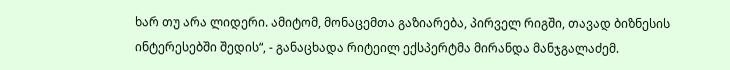ხარ თუ არა ლიდერი. ამიტომ, მონაცემთა გაზიარება, პირველ რიგში, თავად ბიზნესის ინტერესებში შედის“, - განაცხადა რიტეილ ექსპერტმა მირანდა მანჯგალაძემ.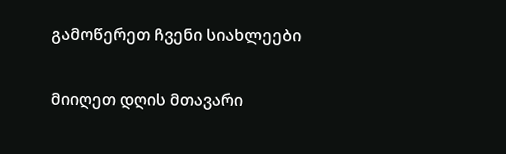გამოწერეთ ჩვენი სიახლეები

მიიღეთ დღის მთავარი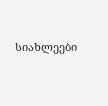სიახლეები